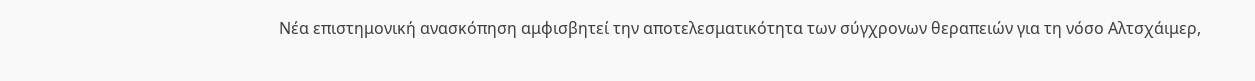Νέα επιστημονική ανασκόπηση αμφισβητεί την αποτελεσματικότητα των σύγχρονων θεραπειών για τη νόσο Αλτσχάιμερ,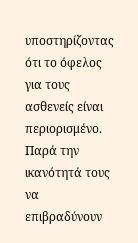υποστηρίζοντας ότι το όφελος για τους ασθενείς είναι περιορισμένο.
Παρά την ικανότητά τους να επιβραδύνουν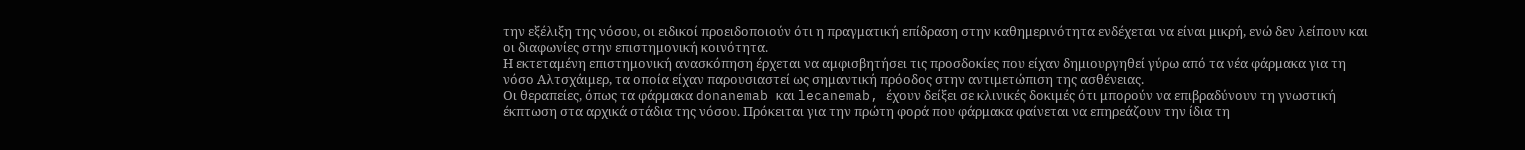την εξέλιξη της νόσου, οι ειδικοί προειδοποιούν ότι η πραγματική επίδραση στην καθημερινότητα ενδέχεται να είναι μικρή, ενώ δεν λείπουν και οι διαφωνίες στην επιστημονική κοινότητα.
Η εκτεταμένη επιστημονική ανασκόπηση έρχεται να αμφισβητήσει τις προσδοκίες που είχαν δημιουργηθεί γύρω από τα νέα φάρμακα για τη νόσο Αλτσχάιμερ, τα οποία είχαν παρουσιαστεί ως σημαντική πρόοδος στην αντιμετώπιση της ασθένειας.
Οι θεραπείες, όπως τα φάρμακα donanemab και lecanemab, έχουν δείξει σε κλινικές δοκιμές ότι μπορούν να επιβραδύνουν τη γνωστική έκπτωση στα αρχικά στάδια της νόσου. Πρόκειται για την πρώτη φορά που φάρμακα φαίνεται να επηρεάζουν την ίδια τη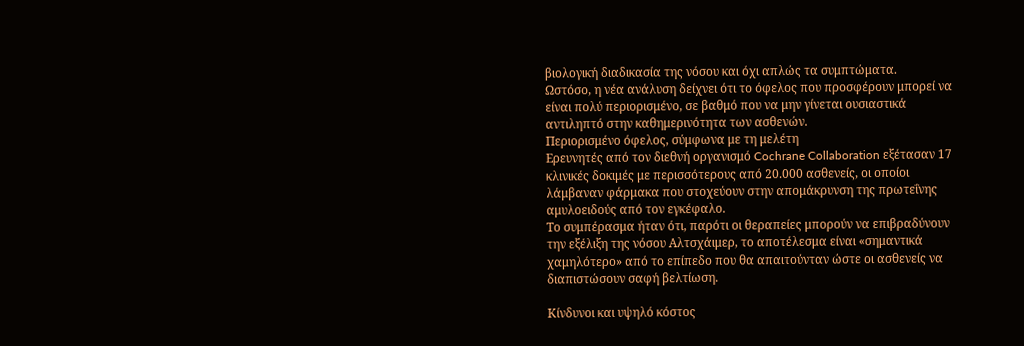βιολογική διαδικασία της νόσου και όχι απλώς τα συμπτώματα.
Ωστόσο, η νέα ανάλυση δείχνει ότι το όφελος που προσφέρουν μπορεί να είναι πολύ περιορισμένο, σε βαθμό που να μην γίνεται ουσιαστικά αντιληπτό στην καθημερινότητα των ασθενών.
Περιορισμένο όφελος, σύμφωνα με τη μελέτη
Ερευνητές από τον διεθνή οργανισμό Cochrane Collaboration εξέτασαν 17 κλινικές δοκιμές με περισσότερους από 20.000 ασθενείς, οι οποίοι λάμβαναν φάρμακα που στοχεύουν στην απομάκρυνση της πρωτεΐνης αμυλοειδούς από τον εγκέφαλο.
Το συμπέρασμα ήταν ότι, παρότι οι θεραπείες μπορούν να επιβραδύνουν την εξέλιξη της νόσου Αλτσχάιμερ, το αποτέλεσμα είναι «σημαντικά χαμηλότερο» από το επίπεδο που θα απαιτούνταν ώστε οι ασθενείς να διαπιστώσουν σαφή βελτίωση.

Κίνδυνοι και υψηλό κόστος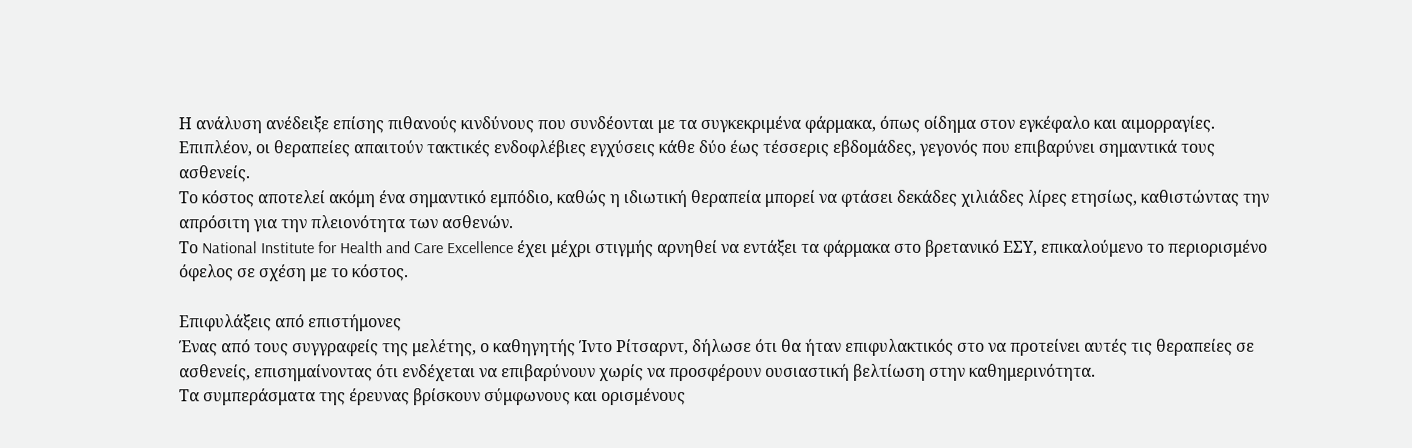Η ανάλυση ανέδειξε επίσης πιθανούς κινδύνους που συνδέονται με τα συγκεκριμένα φάρμακα, όπως οίδημα στον εγκέφαλο και αιμορραγίες.
Επιπλέον, οι θεραπείες απαιτούν τακτικές ενδοφλέβιες εγχύσεις κάθε δύο έως τέσσερις εβδομάδες, γεγονός που επιβαρύνει σημαντικά τους ασθενείς.
Το κόστος αποτελεί ακόμη ένα σημαντικό εμπόδιο, καθώς η ιδιωτική θεραπεία μπορεί να φτάσει δεκάδες χιλιάδες λίρες ετησίως, καθιστώντας την απρόσιτη για την πλειονότητα των ασθενών.
Το National Institute for Health and Care Excellence έχει μέχρι στιγμής αρνηθεί να εντάξει τα φάρμακα στο βρετανικό ΕΣΥ, επικαλούμενο το περιορισμένο όφελος σε σχέση με το κόστος.

Επιφυλάξεις από επιστήμονες
Ένας από τους συγγραφείς της μελέτης, ο καθηγητής Ίντο Ρίτσαρντ, δήλωσε ότι θα ήταν επιφυλακτικός στο να προτείνει αυτές τις θεραπείες σε ασθενείς, επισημαίνοντας ότι ενδέχεται να επιβαρύνουν χωρίς να προσφέρουν ουσιαστική βελτίωση στην καθημερινότητα.
Τα συμπεράσματα της έρευνας βρίσκουν σύμφωνους και ορισμένους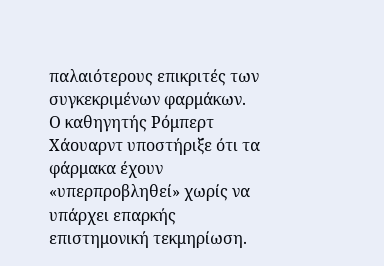παλαιότερους επικριτές των συγκεκριμένων φαρμάκων. Ο καθηγητής Ρόμπερτ Χάουαρντ υποστήριξε ότι τα φάρμακα έχουν «υπερπροβληθεί» χωρίς να υπάρχει επαρκής επιστημονική τεκμηρίωση.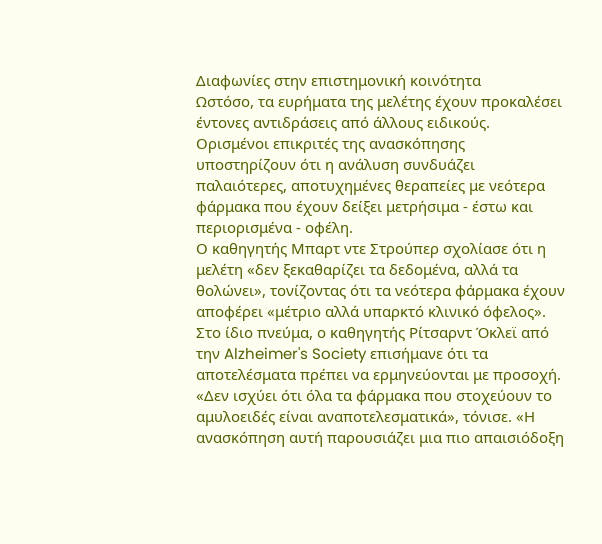Διαφωνίες στην επιστημονική κοινότητα
Ωστόσο, τα ευρήματα της μελέτης έχουν προκαλέσει έντονες αντιδράσεις από άλλους ειδικούς.
Ορισμένοι επικριτές της ανασκόπησης υποστηρίζουν ότι η ανάλυση συνδυάζει παλαιότερες, αποτυχημένες θεραπείες με νεότερα φάρμακα που έχουν δείξει μετρήσιμα - έστω και περιορισμένα - οφέλη.
Ο καθηγητής Μπαρτ ντε Στρούπερ σχολίασε ότι η μελέτη «δεν ξεκαθαρίζει τα δεδομένα, αλλά τα θολώνει», τονίζοντας ότι τα νεότερα φάρμακα έχουν αποφέρει «μέτριο αλλά υπαρκτό κλινικό όφελος».
Στο ίδιο πνεύμα, ο καθηγητής Ρίτσαρντ Όκλεϊ από την Alzheimer's Society επισήμανε ότι τα αποτελέσματα πρέπει να ερμηνεύονται με προσοχή.
«Δεν ισχύει ότι όλα τα φάρμακα που στοχεύουν το αμυλοειδές είναι αναποτελεσματικά», τόνισε. «Η ανασκόπηση αυτή παρουσιάζει μια πιο απαισιόδοξη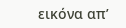εικόνα απ’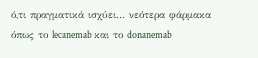ό,τι πραγματικά ισχύει… νεότερα φάρμακα όπως το lecanemab και το donanemab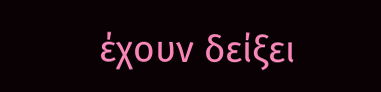έχουν δείξει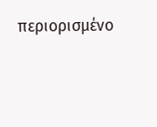περιορισμένο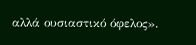αλλά ουσιαστικό όφελος».